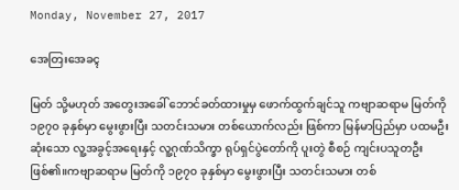Monday, November 27, 2017

အေတြးအေခၚ

မြတ် သို့မဟုတ် အတွေးအခေါ် ဘောင်ခတ်ထားမှုမှ ဖောက်ထွက်ချင်သူ ကဗျာဆရာမ မြတ်ကို ၁၉၇၀ ခုနှစ်မှာ မွေးဖွားပြီး သတင်းသမား တစ်ယောက်လည်း ဖြစ်ကာ မြန်မာပြည်မှာ ပထမဦးဆုံးသော လူ့အခွင့်အရေးနှင့် လူ့ဂုဏ်သိက္ခာ ရုပ်ရှင်ပွဲတော်ကို ပူးတွဲ စီစဉ် ကျင်းပသူတဦးဖြစ်၏။ကဗျာဆရာမ မြတ်ကို ၁၉၇၀ ခုနှစ်မှာ မွေးဖွားပြီး သတင်းသမား တစ်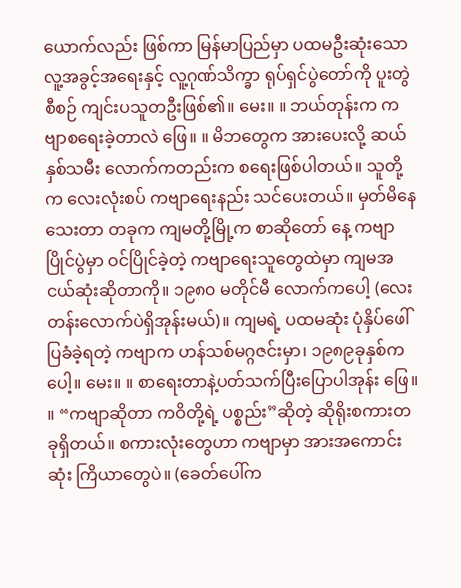ယောက်လည်း ဖြစ်ကာ မြန်မာပြည်မှာ ပထမဦးဆုံးသော လူ့အခွင့်အရေးနှင့် လူ့ဂုဏ်သိက္ခာ ရုပ်ရှင်ပွဲတော်ကို ပူးတွဲ စီစဉ် ကျင်းပသူတဦးဖြစ်၏။ မေး။ ။ ဘယ်တုန်းက ကဗျာစရေးခဲ့တာလဲ ဖြေ။ ။ မိဘတွေက အားပေးလို့ ဆယ်နှစ်သမီး လောက်ကတည်းက စရေးဖြစ်ပါတယ်။ သူတို့က လေးလုံးစပ် ကဗျာရေးနည်း သင်ပေးတယ်။ မှတ်မိနေသေးတာ တခုက ကျမတို့မြို့က စာဆိုတော် နေ့ ကဗျာပြိုင်ပွဲမှာ ဝင်ပြိုင်ခဲ့တဲ့ ကဗျာရေးသူတွေထဲမှာ ကျမအငယ်ဆုံးဆိုတာကို။ ၁၉၈၀ မတိုင်မီ လောက်ကပေါ့ (လေးတန်းလောက်ပဲရှိအုန်းမယ်)။ ကျမရဲ့ ပထမဆုံး ပုံနှိပ်ဖေါ်ပြခံခဲ့ရတဲ့ ကဗျာက ဟန်သစ်မဂ္ဂဇင်းမှာ၊ ၁၉၈၉ခုနှစ်ကပေါ့။ မေး။ ။ စာရေးတာနဲ့ပတ်သက်ပြီးပြောပါအုန်း ဖြေ။ ။ “ကဗျာဆိုတာ ကဝိတို့ရဲ့ ပစ္စည်း”ဆိုတဲ့ ဆိုရိုးစကားတခုရှိတယ်။ စကားလုံးတွေဟာ ကဗျာမှာ အားအကောင်းဆုံး ကြိယာတွေပဲ။ (ခေတ်ပေါ်က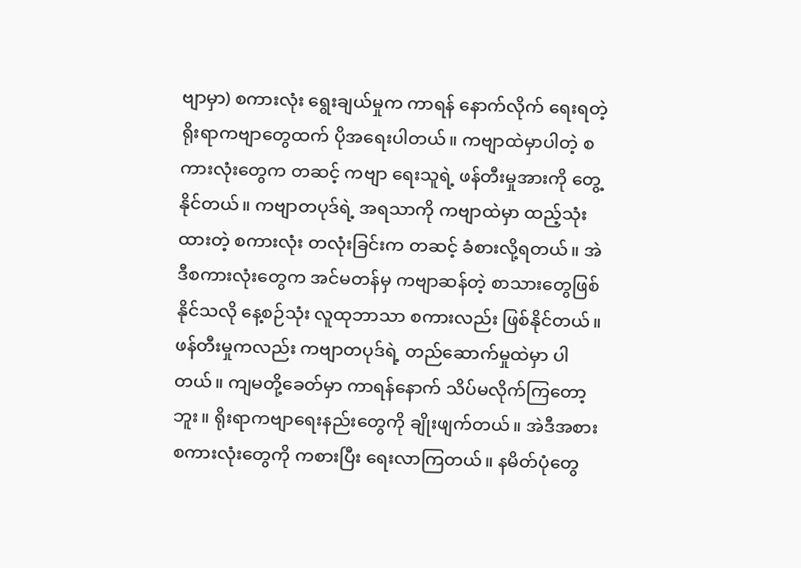ဗျာမှာ) စကားလုံး ရွေးချယ်မှုက ကာရန် နောက်လိုက် ရေးရတဲ့ ရိုးရာကဗျာတွေထက် ပိုအရေးပါတယ်။ ကဗျာထဲမှာပါတဲ့ စကားလုံးတွေက တဆင့် ကဗျာ ရေးသူရဲ့ ဖန်တီးမှုအားကို တွေ့နိုင်တယ်။ ကဗျာတပုဒ်ရဲ့ အရသာကို ကဗျာထဲမှာ ထည့်သုံးထားတဲ့ စကားလုံး တလုံးခြင်းက တဆင့် ခံစားလို့ရတယ်။ အဲဒီစကားလုံးတွေက အင်မတန်မှ ကဗျာဆန်တဲ့ စာသားတွေဖြစ်နိုင်သလို နေ့စဉ်သုံး လူထုဘာသာ စကားလည်း ဖြစ်နိုင်တယ်။ ဖန်တီးမှုကလည်း ကဗျာတပုဒ်ရဲ့ တည်ဆောက်မှုထဲမှာ ပါတယ်။ ကျမတို့ခေတ်မှာ ကာရန်နောက် သိပ်မလိုက်ကြတော့ဘူး။ ရိုးရာကဗျာရေးနည်းတွေကို ချိုးဖျက်တယ်။ အဲဒီအစား စကားလုံးတွေကို ကစားပြီး ရေးလာကြတယ်။ နမိတ်ပုံတွေ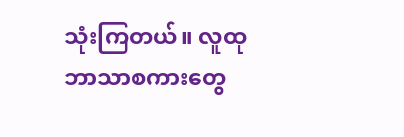သုံးကြတယ်။ လူထုဘာသာစကားတွေ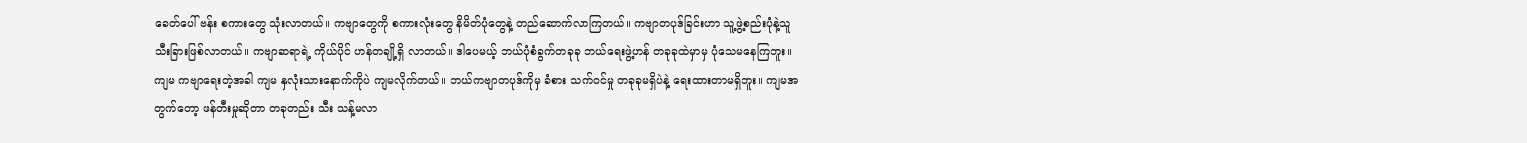ခေတ်ပေါ် ဗန်း စကားတွေ သုံးလာတယ်။ ကဗျာတွေကို စကားလုံးတွေ နိမိတ်ပုံတွေနဲ့ တည်ဆောက်လာကြတယ်။ ကဗျာတပုဒ်ခြင်းဟာ သူ့ဖွဲ့စည်းပုံနဲ့သူ သီးခြားဖြစ်လာတယ်။ ကဗျာဆရာရဲ့ ကိုယ်ပိုင် ဟန်တချို့ရှိ လာတယ်။ ဒါပေမယ့် ဘယ်ပုံစံခွက်တခုခု ဘယ်ရေးဖွဲ့ဟန် တခုခုထဲမှာမှ ပုံသေမနေကြဘူး။ ကျမ ကဗျာရေးတဲ့အခါ ကျမ နှလုံးသားနောက်ကိုပဲ ကျမလိုက်တယ်။ ဘယ်ကဗျာတပုဒ်ကိုမှ ခံစား သက်ဝင်မှု တခုခုမရှိပဲနဲ့ ရေးထားတာမရှိဘူး။ ကျမအတွက်တော့ ဖန်တီးမှုဆိုတာ တခုတည်း သီး သန့်မလာ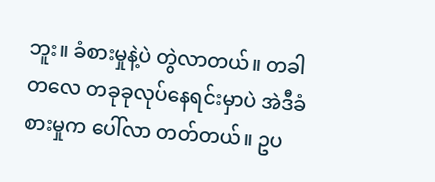ဘူး။ ခံစားမှုနဲ့ပဲ တွဲလာတယ်။ တခါတလေ တခုခုလုပ်နေရင်းမှာပဲ အဲဒီခံစားမှုက ပေါ်လာ တတ်တယ်။ ဥပ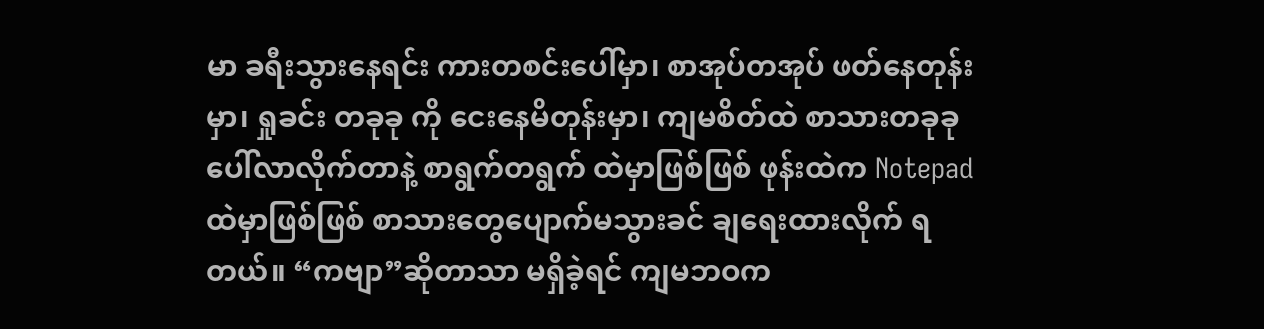မာ ခရီးသွားနေရင်း ကားတစင်းပေါ်မှာ၊ စာအုပ်တအုပ် ဖတ်နေတုန်းမှာ၊ ရှုခင်း တခုခု ကို ငေးနေမိတုန်းမှာ၊ ကျမစိတ်ထဲ စာသားတခုခု ပေါ်လာလိုက်တာနဲ့ စာရွက်တရွက် ထဲမှာဖြစ်ဖြစ် ဖုန်းထဲက Notepad ထဲမှာဖြစ်ဖြစ် စာသားတွေပျောက်မသွားခင် ချရေးထားလိုက် ရတယ်။ “ကဗျာ”ဆိုတာသာ မရှိခဲ့ရင် ကျမဘဝက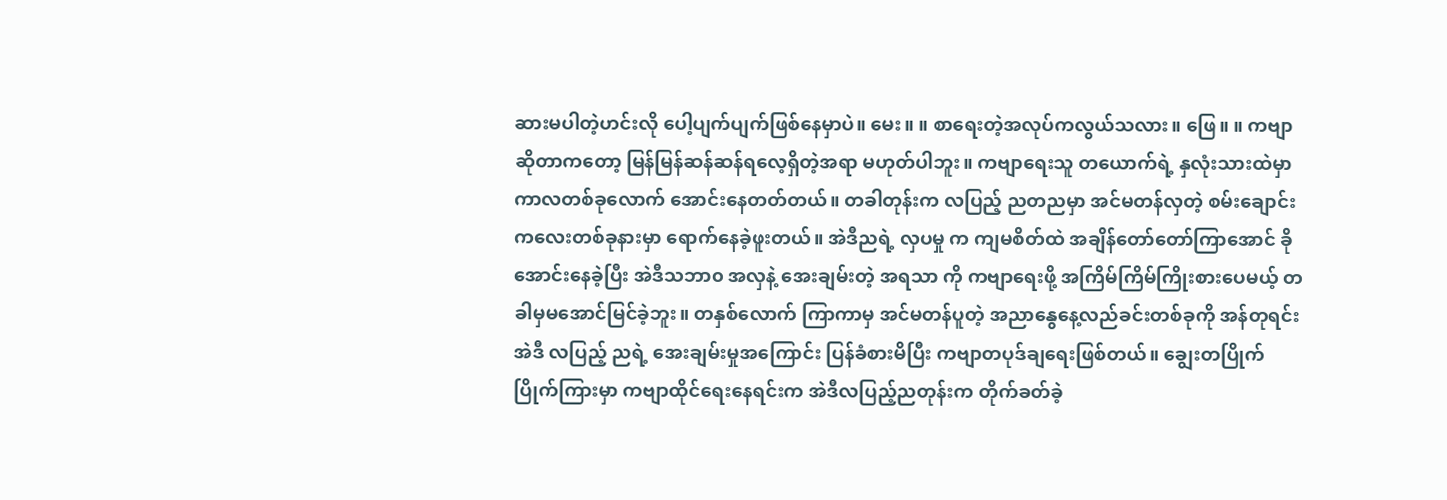ဆားမပါတဲ့ဟင်းလို ပေါ့ပျက်ပျက်ဖြစ်နေမှာပဲ။ မေး။ ။ စာရေးတဲ့အလုပ်ကလွယ်သလား။ ဖြေ။ ။ ကဗျာဆိုတာကတော့ မြန်မြန်ဆန်ဆန်ရလေ့ရှိတဲ့အရာ မဟုတ်ပါဘူး။ ကဗျာရေးသူ တယောက်ရဲ့ နှလုံးသားထဲမှာ ကာလတစ်ခုလောက် အောင်းနေတတ်တယ်။ တခါတုန်းက လပြည့် ညတညမှာ အင်မတန်လှတဲ့ စမ်းချောင်းကလေးတစ်ခုနားမှာ ရောက်နေခဲ့ဖူးတယ်။ အဲဒီညရဲ့ လှပမှု က ကျမစိတ်ထဲ အချိန်တော်တော်ကြာအောင် ခိုအောင်းနေခဲ့ပြီး အဲဒီသဘာ၀ အလှနဲ့ အေးချမ်းတဲ့ အရသာ ကို ကဗျာရေးဖို့ အကြိမ်ကြိမ်ကြိုးစားပေမယ့် တခါမှမအောင်မြင်ခဲ့ဘူး။ တနှစ်လောက် ကြာကာမှ အင်မတန်ပူတဲ့ အညာနွေနေ့လည်ခင်းတစ်ခုကို အန်တုရင်း အဲဒီ လပြည့် ညရဲ့ အေးချမ်းမှုအကြောင်း ပြန်ခံစားမိပြီး ကဗျာတပုဒ်ချရေးဖြစ်တယ်။ ချွေးတပြိုက်ပြိုက်ကြားမှာ ကဗျာထိုင်ရေးနေရင်းက အဲဒီလပြည့်ညတုန်းက တိုက်ခတ်ခဲ့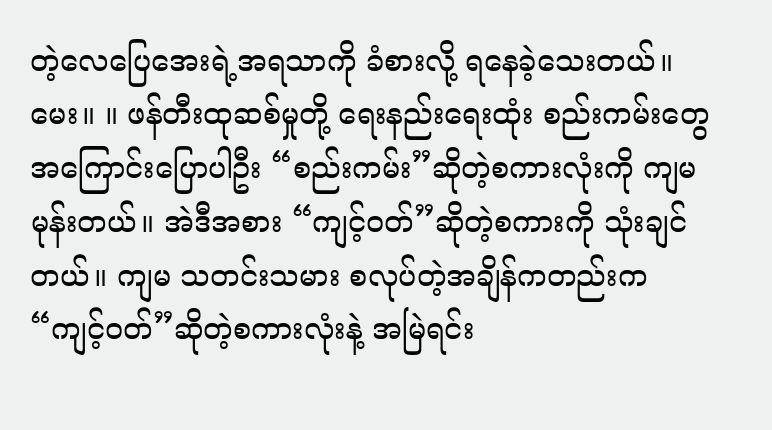တဲ့လေပြေအေးရဲ့အရသာကို ခံစားလို့ ရနေခဲ့သေးတယ်။ မေး။ ။ ဖန်တီးထုဆစ်မှုတို့ ရေးနည်းရေးထုံး စည်းကမ်းတွေ အကြောင်းပြောပါဦး “စည်းကမ်း”ဆိုတဲ့စကားလုံးကို ကျမမုန်းတယ်။ အဲဒီအစား “ကျင့်ဝတ်”ဆိုတဲ့စကားကို သုံးချင်တယ်။ ကျမ သတင်းသမား စလုပ်တဲ့အချိန်ကတည်းက “ကျင့်ဝတ်”ဆိုတဲ့စကားလုံးနဲ့ အမြဲရင်း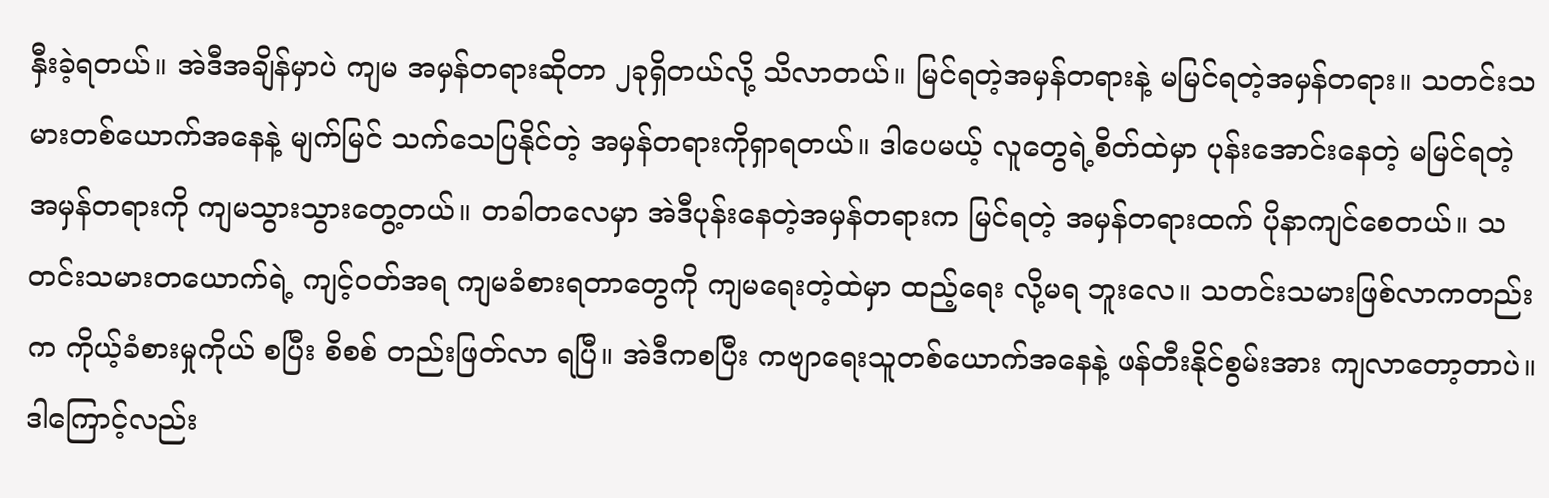နှီးခဲ့ရတယ်။ အဲဒီအချိန်မှာပဲ ကျမ အမှန်တရားဆိုတာ ၂ခုရှိတယ်လို့ သိလာတယ်။ မြင်ရတဲ့အမှန်တရားနဲ့ မမြင်ရတဲ့အမှန်တရား။ သတင်းသမားတစ်ယောက်အနေနဲ့ မျက်မြင် သက်သေပြနိုင်တဲ့ အမှန်တရားကိုရှာရတယ်။ ဒါပေမယ့် လူတွေရဲ့စိတ်ထဲမှာ ပုန်းအောင်းနေတဲ့ မမြင်ရတဲ့ အမှန်တရားကို ကျမသွားသွားတွေ့တယ်။ တခါတလေမှာ အဲဒီပုန်းနေတဲ့အမှန်တရားက မြင်ရတဲ့ အမှန်တရားထက် ပိုနာကျင်စေတယ်။ သတင်းသမားတယောက်ရဲ့ ကျင့်ဝတ်အရ ကျမခံစားရတာတွေကို ကျမရေးတဲ့ထဲမှာ ထည့်ရေး လို့မရ ဘူးလေ။ သတင်းသမားဖြစ်လာကတည်းက ကိုယ့်ခံစားမှုကိုယ် စပြီး စိစစ် တည်းဖြတ်လာ ရပြီ။ အဲဒီကစပြီး ကဗျာရေးသူတစ်ယောက်အနေနဲ့ ဖန်တီးနိုင်စွမ်းအား ကျလာတော့တာပဲ။ ဒါကြောင့်လည်း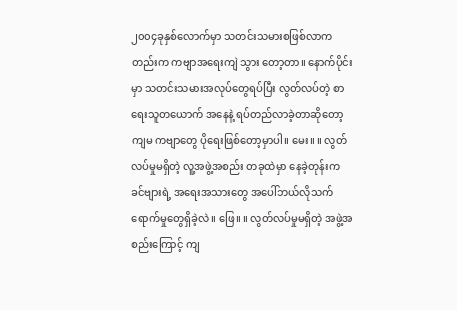၂၀၀၄ခုနှစ်လောက်မှာ သတင်းသမားစဖြစ်လာကတည်းက ကဗျာအရေးကျဲ သွား တော့တာ။ နောက်ပိုင်းမှာ သတင်းသမားအလုပ်တွေရပ်ပြီး လွတ်လပ်တဲ့ စာရေးသူတယောက် အနေနဲ့ ရပ်တည်လာခဲ့တာဆိုတော့ ကျမ ကဗျာတွေ ပိုရေးဖြစ်တော့မှာပါ။ မေး။ ။ လွတ်လပ်မှုမရှိတဲ့ လူ့အဖွဲ့အစည်း တခုထဲမှာ နေခဲ့တုန်းက ခင်ဗျားရဲ့ အရေးအသားတွေ အပေါ်ဘယ်လိုသက်ရောက်မှုတွေရှိခဲ့လဲ။ ဖြေ။ ။ လွတ်လပ်မှုမရှိတဲ့ အဖွဲ့အစည်းကြောင့် ကျ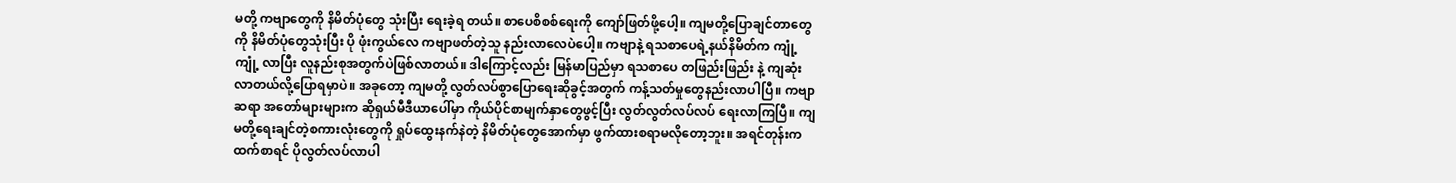မတို့ ကဗျာတွေကို နိမိတ်ပုံတွေ သုံးပြီး ရေးခဲ့ရ တယ်။ စာပေစိစစ်ရေးကို ကျော်ဖြတ်ဖို့ပေါ့။ ကျမတို့ပြောချင်တာတွေကို နိမိတ်ပုံတွေသုံးပြီး ပို ဖုံးကွယ်လေ ကဗျာဖတ်တဲ့သူ နည်းလာလေပဲပေါ့။ ကဗျာနဲ့ ရသစာပေရဲ့နယ်နိမိတ်က ကျုံ့ကျုံ့ လာပြီး လူနည်းစုအတွက်ပဲဖြစ်လာတယ်။ ဒါကြောင့်လည်း မြန်မာပြည်မှာ ရသစာပေ တဖြည်းဖြည်း နဲ့ ကျဆုံးလာတယ်လို့ပြောရမှာပဲ။ အခုတော့ ကျမတို့ လွတ်လပ်စွာပြောရေးဆိုခွင့်အတွက် ကန့်သတ်မှုတွေနည်းလာပါပြီ။ ကဗျာဆရာ အတော်များများက ဆိုရှယ်မီဒီယာပေါ်မှာ ကိုယ်ပိုင်စာမျက်နှာတွေဖွင့်ပြီး လွတ်လွတ်လပ်လပ် ရေးလာကြပြီ။ ကျမတို့ရေးချင်တဲ့စကားလုံးတွေကို ရှုပ်ထွေးနက်နဲတဲ့ နိမိတ်ပုံတွေအောက်မှာ ဖွက်ထားစရာမလိုတော့ဘူး။ အရင်တုန်းကထက်စာရင် ပိုလွတ်လပ်လာပါ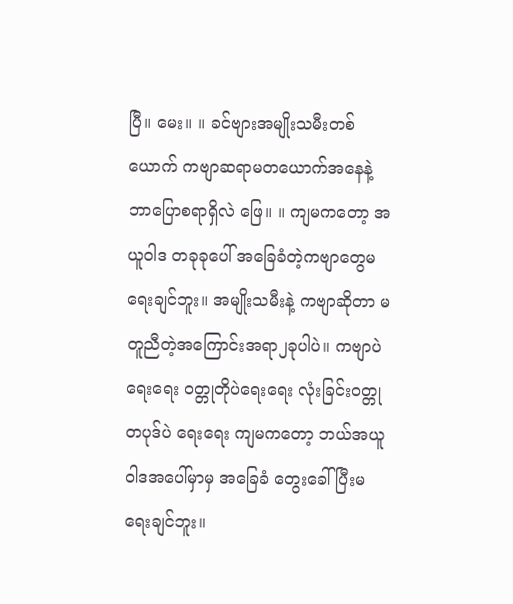ပြီ။ မေး။ ။ ခင်ဗျားအမျိုးသမီးတစ်ယောက် ကဗျာဆရာမတယောက်အနေနဲ့ ဘာပြောစရာရှိလဲ ဖြေ။ ။ ကျမကတော့ အယူဝါဒ တခုခုပေါ် အခြေခံတဲ့ကဗျာတွေမရေးချင်ဘူး။ အမျိုးသမီးနဲ့ ကဗျာဆိုတာ မတူညီတဲ့အကြောင်းအရာ၂ခုပါပဲ။ ကဗျာပဲရေးရေး ဝတ္တုတိုပဲရေးရေး လုံးခြင်းဝတ္တု တပုဒ်ပဲ ရေးရေး ကျမကတော့ ဘယ်အယူဝါဒအပေါ်မှာမှ အခြေခံ တွေးခေါ်ပြီးမရေးချင်ဘူး။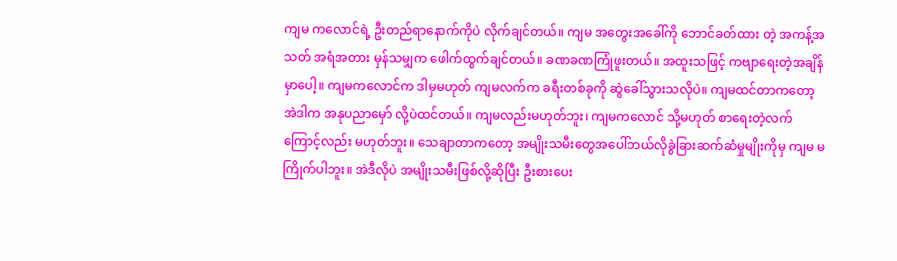ကျမ ကလောင်ရဲ့ ဦးတည်ရာနောက်ကိုပဲ လိုက်ချင်တယ်။ ကျမ အတွေးအခေါ်ကို ဘောင်ခတ်ထား တဲ့ အကန့်အသတ် အရံအတား မှန်သမျှက ဖေါက်ထွက်ချင်တယ်။ ခဏခဏကြုံဖူးတယ်။ အထူးသဖြင့် ကဗျာရေးတဲ့အချိန်မှာပေါ့။ ကျမကလောင်က ဒါမှမဟုတ် ကျမလက်က ခရီးတစ်ခုကို ဆွဲခေါ်သွားသလိုပဲ။ ကျမထင်တာကတော့ အဲဒါက အနုပညာမှော် လို့ပဲထင်တယ်။ ကျမလည်းမဟုတ်ဘူး၊ ကျမကလောင် သို့မဟုတ် စာရေးတဲ့လက်ကြောင့်လည်း မဟုတ်ဘူး။ သေချာတာကတော့ အမျိုးသမီးတွေအပေါ်ဘယ်လိုခွဲခြားဆက်ဆံမှုမျိုးကိုမှ ကျမ မကြိုက်ပါဘူး။ အဲဒီလိုပဲ အမျိုးသမီးဖြစ်လို့ဆိုပြီး ဦးစားပေး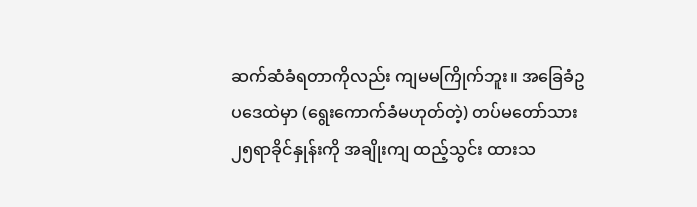ဆက်ဆံခံရတာကိုလည်း ကျမမကြိုက်ဘူး။ အခြေခံဥပဒေထဲမှာ (ရွေးကောက်ခံမဟုတ်တဲ့) တပ်မတော်သား ၂၅ရာခိုင်နှုန်းကို အချိုးကျ ထည့်သွင်း ထားသ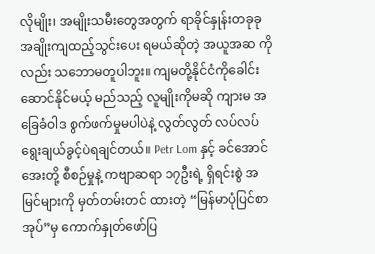လိုမျိုး၊ အမျိုးသမီးတွေအတွက် ရာခိုင်နှုန်းတခုခု အချိုးကျထည့်သွင်းပေး ရမယ်ဆိုတဲ့ အယူအဆ ကိုလည်း သဘောမတူပါဘူး။ ကျမတို့နိုင်ငံကိုခေါင်းဆောင်နိုင်မယ့် မည်သည့် လူမျိုးကိုမဆို ကျားမ အခြေခံဝါဒ စွက်ဖက်မှုမပါပဲနဲ့ လွတ်လွတ် လပ်လပ်ရွေးချယ်ခွင့်ပဲရချင်တယ်။ Petr Lom နှင့် ခင်အောင်အေးတို့ စီစဉ်မှုနဲ့ ကဗျာဆရာ ၁၇ဦးရဲ့ ရှိရင်းစွဲ အမြင်များကို မှတ်တမ်းတင် ထားတဲ့ “မြန်မာပုံပြင်စာအုပ်”မှ ကောက်နှုတ်ဖော်ပြ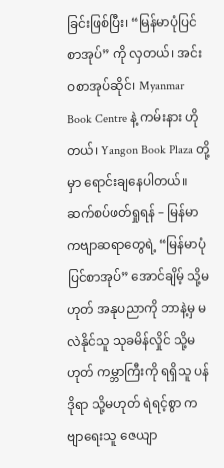ခြင်းဖြစ်ပြီး၊ “မြန်မာပုံပြင်စာအုပ်” ကို လှတယ်၊ အင်းဝစာအုပ်ဆိုင်၊ Myanmar Book Centre နဲ့ ကမ်းနား ဟိုတယ်၊ Yangon Book Plaza တို့မှာ ရောင်းချနေပါတယ်။ ဆက်စပ်ဖတ်ရှုရန် – မြန်မာကဗျာဆရာတွေရဲ့ “မြန်မာပုံပြင်စာအုပ်” အောင်ချိမ့် သို့မဟုတ် အနုပညာကို ဘာနဲ့မှ မလဲနိုင်သူ သုခမိန်လှိုင် သို့မဟုတ် ကမ္ဘာကြီးကို ရရှိသူ ပန်ဒိုရာ သို့မဟုတ် ရဲရင့်စွာ ကဗျာရေးသူ ဇေယျာ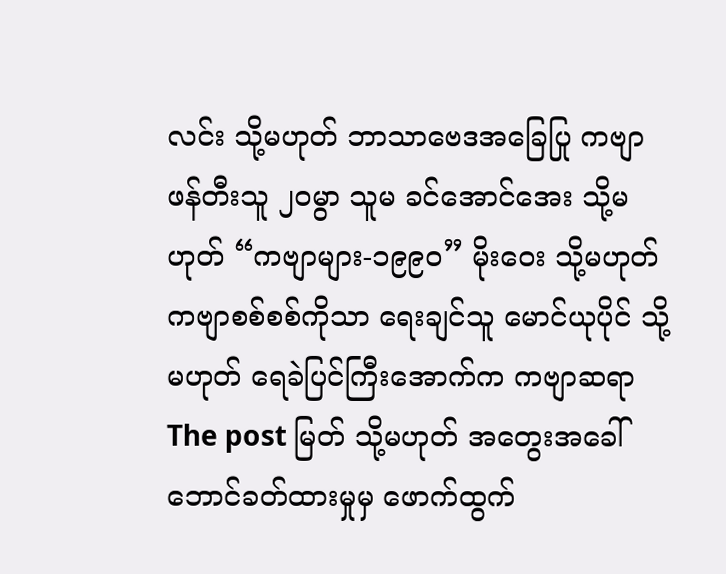လင်း သို့မဟုတ် ဘာသာဗေဒအခြေပြု ကဗျာ ဖန်တီးသူ ၂၀မွာ သူမ ခင်အောင်အေး သို့မဟုတ် “ကဗျာများ-၁၉၉၀” မိုးဝေး သို့မဟုတ် ကဗျာစစ်စစ်ကိုသာ ရေးချင်သူ မောင်ယုပိုင် သို့မဟုတ် ရေခဲပြင်ကြီးအောက်က ကဗျာဆရာ The post မြတ် သို့မဟုတ် အတွေးအခေါ် ဘောင်ခတ်ထားမှုမှ ဖောက်ထွက်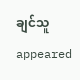ချင်သူ appeared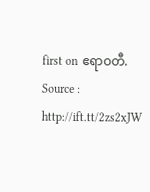first on ဧရာဝတီ.
Source : http://ift.tt/2zs2xJW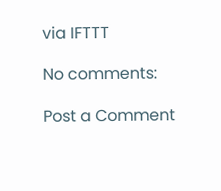via IFTTT

No comments:

Post a Comment